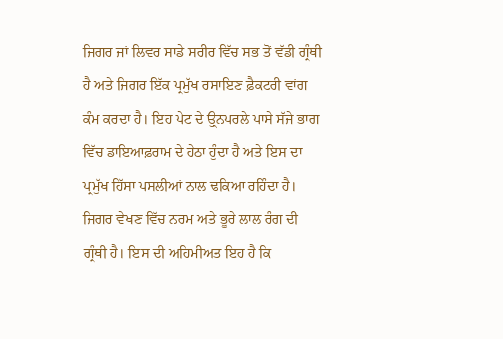ਜਿਗਰ ਜਾਂ ਲਿਵਰ ਸਾਡੇ ਸਰੀਰ ਵਿੱਚ ਸਭ ਤੋਂ ਵੱਡੀ ਗ੍ਰੰਥੀ ਹੈ ਅਤੇ ਜਿਗਰ ਇੱਕ ਪ੍ਰਮੁੱਖ ਰਸਾਇਣ ਫ਼ੈਕਟਰੀ ਵਾਂਗ ਕੰਮ ਕਰਦਾ ਹੈ। ਇਹ ਪੇਟ ਦੇ ਉ੍ਨਪਰਲੇ ਪਾਸੇ ਸੱਜੇ ਭਾਗ ਵਿੱਚ ਡਾਇਆਫ਼ਰਾਮ ਦੇ ਹੇਠਾ ਹੁੰਦਾ ਹੈ ਅਤੇ ਇਸ ਦਾ ਪ੍ਰਮੁੱਖ ਹਿੱਸਾ ਪਸਲੀਆਂ ਨਾਲ ਢਕਿਆ ਰਹਿੰਦਾ ਹੈ। ਜਿਗਰ ਵੇਖਣ ਵਿੱਚ ਨਰਮ ਅਤੇ ਭੂਰੇ ਲਾਲ ਰੰਗ ਦੀ ਗ੍ਰੰਥੀ ਹੈ। ਇਸ ਦੀ ਅਹਿਮੀਅਤ ਇਹ ਹੈ ਕਿ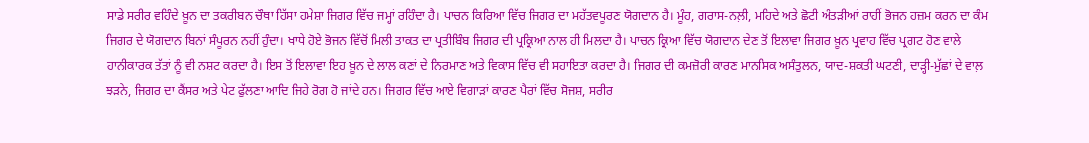ਸਾਡੇ ਸਰੀਰ ਵਹਿੰਦੇ ਖ਼ੂਨ ਦਾ ਤਕਰੀਬਨ ਚੌਥਾ ਹਿੱਸਾ ਹਮੇਸ਼ਾ ਜਿਗਰ ਵਿੱਚ ਜਮ੍ਹਾਂ ਰਹਿੰਦਾ ਹੈ। ਪਾਚਨ ਕਿਰਿਆ ਵਿੱਚ ਜਿਗਰ ਦਾ ਮਹੱਤਵਪੂਰਣ ਯੋਗਦਾਨ ਹੈ। ਮੂੰਹ, ਗਰਾਸ-ਨਲ਼ੀ, ਮਹਿਦੇ ਅਤੇ ਛੋਟੀ ਅੰਤੜੀਆਂ ਰਾਹੀਂ ਭੋਜਨ ਹਜ਼ਮ ਕਰਨ ਦਾ ਕੰਮ ਜਿਗਰ ਦੇ ਯੋਗਦਾਨ ਬਿਨਾਂ ਸੰਪੂਰਨ ਨਹੀਂ ਹੁੰਦਾ। ਖਾਧੇ ਹੋਏ ਭੋਜਨ ਵਿੱਚੋਂ ਮਿਲੀ ਤਾਕਤ ਦਾ ਪ੍ਰਤੀਬਿੰਬ ਜਿਗਰ ਦੀ ਪ੍ਰਕ੍ਰਿਆ ਨਾਲ ਹੀ ਮਿਲਦਾ ਹੈ। ਪਾਚਨ ਕ੍ਰਿਆ ਵਿੱਚ ਯੋਗਦਾਨ ਦੇਣ ਤੋਂ ਇਲਾਵਾ ਜਿਗਰ ਖ਼ੂਨ ਪ੍ਰਵਾਹ ਵਿੱਚ ਪ੍ਰਗਟ ਹੋਣ ਵਾਲੇ ਹਾਨੀਕਾਰਕ ਤੱਤਾਂ ਨੂੰ ਵੀ ਨਸ਼ਟ ਕਰਦਾ ਹੈ। ਇਸ ਤੋਂ ਇਲਾਵਾ ਇਹ ਖ਼ੂਨ ਦੇ ਲਾਲ ਕਣਾਂ ਦੇ ਨਿਰਮਾਣ ਅਤੇ ਵਿਕਾਸ ਵਿੱਚ ਵੀ ਸਹਾਇਤਾ ਕਰਦਾ ਹੈ। ਜਿਗਰ ਦੀ ਕਮਜ਼ੋਰੀ ਕਾਰਣ ਮਾਨਸਿਕ ਅਸੰਤੁਲਨ, ਯਾਦ-ਸ਼ਕਤੀ ਘਟਣੀ, ਦਾੜ੍ਹੀ-ਮੁੱਛਾਂ ਦੇ ਵਾਲ਼ ਝੜਨੇ, ਜਿਗਰ ਦਾ ਕੈਂਸਰ ਅਤੇ ਪੇਟ ਫੁੱਲਣਾ ਆਦਿ ਜਿਹੇ ਰੋਗ ਹੋ ਜਾਂਦੇ ਹਨ। ਜਿਗਰ ਵਿੱਚ ਆਏ ਵਿਗਾੜਾਂ ਕਾਰਣ ਪੈਰਾਂ ਵਿੱਚ ਸੋਜਸ਼, ਸਰੀਰ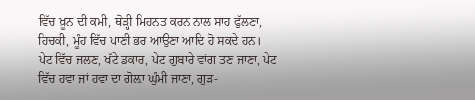ਵਿੱਚ ਖ਼ੂਨ ਦੀ ਕਮੀ, ਥੋੜ੍ਹੀ ਮਿਹਨਤ ਕਰਨ ਨਾਲ ਸਾਹ ਫੁੱਲਣਾ, ਹਿਚਕੀ, ਮੂੰਹ ਵਿੱਚ ਪਾਣੀ ਭਰ ਆਉਣਾ ਆਦਿ ਹੋ ਸਕਦੇ ਹਨ।
ਪੇਟ ਵਿੱਚ ਜਲਣ, ਖੱਟੇ ਡਕਾਰ, ਪੇਟ ਗੁਬਾਰੇ ਵਾਂਗ ਤਣ ਜਾਣਾ, ਪੇਟ ਵਿੱਚ ਹਵਾ ਜਾਂ ਹਵਾ ਦਾ ਗੋਲ਼ਾ ਘੁੰਮੀ ਜਾਣਾ, ਗੁੜ-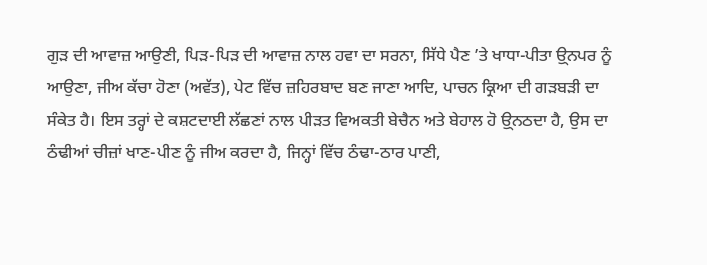ਗੁੜ ਦੀ ਆਵਾਜ਼ ਆਉਣੀ, ਪਿੜ-ਪਿੜ ਦੀ ਆਵਾਜ਼ ਨਾਲ ਹਵਾ ਦਾ ਸਰਨਾ, ਸਿੱਧੇ ਪੈਣ ’ਤੇ ਖਾਧਾ-ਪੀਤਾ ਉ੍ਨਪਰ ਨੂੰ ਆਉਣਾ, ਜੀਅ ਕੱਚਾ ਹੋਣਾ (ਅਵੱਤ), ਪੇਟ ਵਿੱਚ ਜ਼ਹਿਰਬਾਦ ਬਣ ਜਾਣਾ ਆਦਿ, ਪਾਚਨ ਕ੍ਰਿਆ ਦੀ ਗੜਬੜੀ ਦਾ ਸੰਕੇਤ ਹੈ। ਇਸ ਤਰ੍ਹਾਂ ਦੇ ਕਸ਼ਟਦਾਈ ਲੱਛਣਾਂ ਨਾਲ ਪੀੜਤ ਵਿਅਕਤੀ ਬੇਚੈਨ ਅਤੇ ਬੇਹਾਲ ਹੋ ਉ੍ਨਠਦਾ ਹੈ, ਉਸ ਦਾ ਠੰਢੀਆਂ ਚੀਜ਼ਾਂ ਖਾਣ-ਪੀਣ ਨੂੰ ਜੀਅ ਕਰਦਾ ਹੈ, ਜਿਨ੍ਹਾਂ ਵਿੱਚ ਠੰਢਾ-ਠਾਰ ਪਾਣੀ,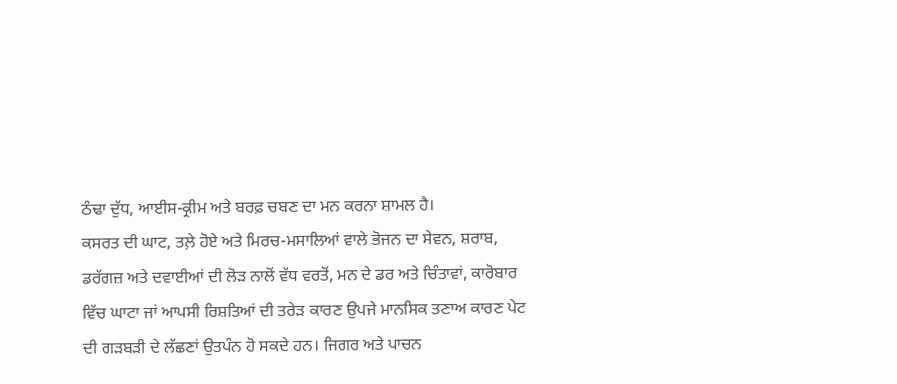ਠੰਢਾ ਦੁੱਧ, ਆਈਸ-ਕ੍ਰੀਮ ਅਤੇ ਬਰਫ਼ ਚਬਣ ਦਾ ਮਨ ਕਰਨਾ ਸ਼ਾਮਲ ਹੈ।
ਕਸਰਤ ਦੀ ਘਾਟ, ਤਲ਼ੇ ਹੋਏ ਅਤੇ ਮਿਰਚ-ਮਸਾਲਿਆਂ ਵਾਲੇ ਭੋਜਨ ਦਾ ਸੇਵਨ, ਸ਼ਰਾਬ, ਡਰੱਗਜ਼ ਅਤੇ ਦਵਾਈਆਂ ਦੀ ਲੋੜ ਨਾਲੋਂ ਵੱਧ ਵਰਤੋਂ, ਮਨ ਦੇ ਡਰ ਅਤੇ ਚਿੰਤਾਵਾਂ, ਕਾਰੋਬਾਰ ਵਿੱਚ ਘਾਟਾ ਜਾਂ ਆਪਸੀ ਰਿਸ਼ਤਿਆਂ ਦੀ ਤਰੇੜ ਕਾਰਣ ਉਪਜੇ ਮਾਨਸਿਕ ਤਣਾਅ ਕਾਰਣ ਪੇਟ ਦੀ ਗੜਬੜੀ ਦੇ ਲੱਛਣਾਂ ਉਤਪੰਨ ਹੋ ਸਕਦੇ ਹਨ। ਜਿਗਰ ਅਤੇ ਪਾਚਨ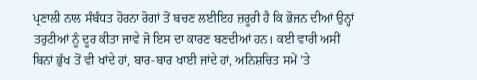ਪ੍ਰਣਾਲੀ ਨਾਲ ਸੰਬੰਧਤ ਹੋਰਨਾ ਰੋਗਾਂ ਤੋਂ ਬਚਣ ਲਈਇਹ ਜ਼ਰੂਰੀ ਹੈ ਕਿ ਭੋਜਨ ਦੀਆਂ ਉਨ੍ਹਾਂ ਤਰੁਟੀਆਂ ਨੂੰ ਦੂਰ ਕੀਤਾ ਜਾਵੇ ਜੋ ਇਸ ਦਾ ਕਾਰਣ ਬਣਦੀਆਂ ਹਨ। ਕਈ ਵਾਰੀ ਅਸੀਂ ਬਿਨਾਂ ਭੁੱਖ ਤੋਂ ਵੀ ਖਾਂਦੇ ਹਾਂ, ਬਾਰ-ਬਾਰ ਖਾਈ ਜਾਂਦੇ ਹਾਂ, ਅਨਿਸ਼ਚਿਤ ਸਮੇਂ ’ਤੇ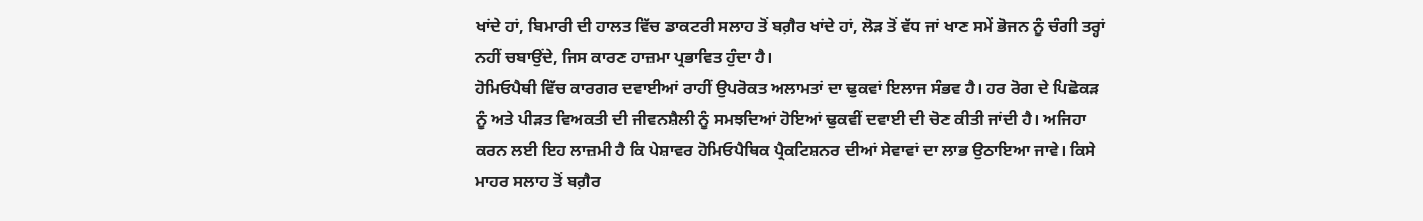ਖਾਂਦੇ ਹਾਂ, ਬਿਮਾਰੀ ਦੀ ਹਾਲਤ ਵਿੱਚ ਡਾਕਟਰੀ ਸਲਾਹ ਤੋਂ ਬਗ਼ੈਰ ਖਾਂਦੇ ਹਾਂ, ਲੋੜ ਤੋਂ ਵੱਧ ਜਾਂ ਖਾਣ ਸਮੇਂ ਭੋਜਨ ਨੂੰ ਚੰਗੀ ਤਰ੍ਹਾਂ ਨਹੀਂ ਚਬਾਉਂਦੇ, ਜਿਸ ਕਾਰਣ ਹਾਜ਼ਮਾ ਪ੍ਰਭਾਵਿਤ ਹੁੰਦਾ ਹੈ।
ਹੋਮਿਓਪੈਥੀ ਵਿੱਚ ਕਾਰਗਰ ਦਵਾਈਆਂ ਰਾਹੀਂ ਉਪਰੋਕਤ ਅਲਾਮਤਾਂ ਦਾ ਢੁਕਵਾਂ ਇਲਾਜ ਸੰਭਵ ਹੈ। ਹਰ ਰੋਗ ਦੇ ਪਿਛੋਕੜ ਨੂੰ ਅਤੇ ਪੀੜਤ ਵਿਅਕਤੀ ਦੀ ਜੀਵਨਸ਼ੈਲੀ ਨੂੰ ਸਮਝਦਿਆਂ ਹੋਇਆਂ ਢੁਕਵੀਂ ਦਵਾਈ ਦੀ ਚੋਣ ਕੀਤੀ ਜਾਂਦੀ ਹੈ। ਅਜਿਹਾ ਕਰਨ ਲਈ ਇਹ ਲਾਜ਼ਮੀ ਹੈ ਕਿ ਪੇਸ਼ਾਵਰ ਹੋਮਿਓਪੈਥਿਕ ਪ੍ਰੈਕਟਿਸ਼ਨਰ ਦੀਆਂ ਸੇਵਾਵਾਂ ਦਾ ਲਾਭ ਉਠਾਇਆ ਜਾਵੇ। ਕਿਸੇ ਮਾਹਰ ਸਲਾਹ ਤੋਂ ਬਗ਼ੈਰ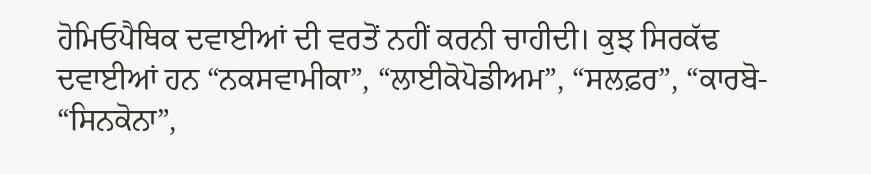ਹੋਮਿਓਪੈਥਿਕ ਦਵਾਈਆਂ ਦੀ ਵਰਤੋਂ ਨਹੀਂ ਕਰਨੀ ਚਾਹੀਦੀ। ਕੁਝ ਸਿਰਕੱਢ ਦਵਾਈਆਂ ਹਨ “ਨਕਸਵਾਮੀਕਾ”, “ਲਾਈਕੋਪੋਡੀਅਮ”, “ਸਲਫ਼ਰ”, “ਕਾਰਬੋ- “ਸਿਨਕੋਨਾ”,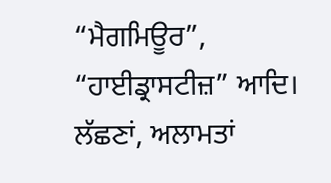“ਮੈਗਮਿਊਰ”, “ਹਾਈਡ੍ਰਾਸਟੀਜ਼” ਆਦਿ। ਲੱਛਣਾਂ, ਅਲਾਮਤਾਂ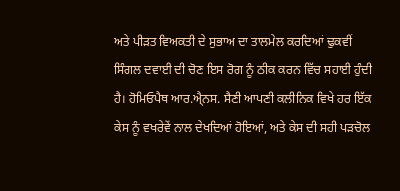ਅਤੇ ਪੀੜਤ ਵਿਅਕਤੀ ਦੇ ਸੁਭਾਅ ਦਾ ਤਾਲਮੇਲ ਕਰਦਿਆਂ ਢੁਕਵੀਂ ਸਿੰਗਲ ਦਵਾਈ ਦੀ ਚੋਣ ਇਸ ਰੋਗ ਨੂੰ ਠੀਕ ਕਰਨ ਵਿੱਚ ਸਹਾਈ ਹੁੰਦੀ ਹੈ। ਹੋਮਿਓਪੈਥ ਆਰ.ਐ੍ਨਸ. ਸੈਣੀ ਆਪਣੀ ਕਲੀਨਿਕ ਵਿਖੇ ਹਰ ਇੱਕ ਕੇਸ ਨੂੰ ਵਖਰੇਵੇਂ ਨਾਲ ਦੇਖਦਿਆਂ ਹੋਇਆਂ, ਅਤੇ ਕੇਸ ਦੀ ਸਹੀ ਪੜਚੋਲ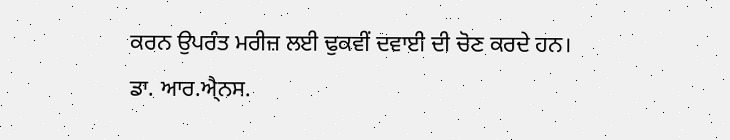ਕਰਨ ਉਪਰੰਤ ਮਰੀਜ਼ ਲਈ ਢੁਕਵੀਂ ਦਵਾਈ ਦੀ ਚੋਣ ਕਰਦੇ ਹਨ।
ਡਾ. ਆਰ.ਐ੍ਨਸ.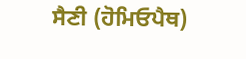ਸੈਣੀ (ਹੋਮਿਓਪੈਥ)